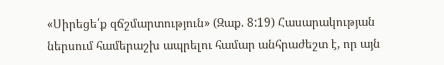«Սիրեցե՛ք զճշմարտություն» (Զաք. 8:19) Հասարակության ներսում համերաշխ ապրելու համար անհրաժեշտ է, որ այն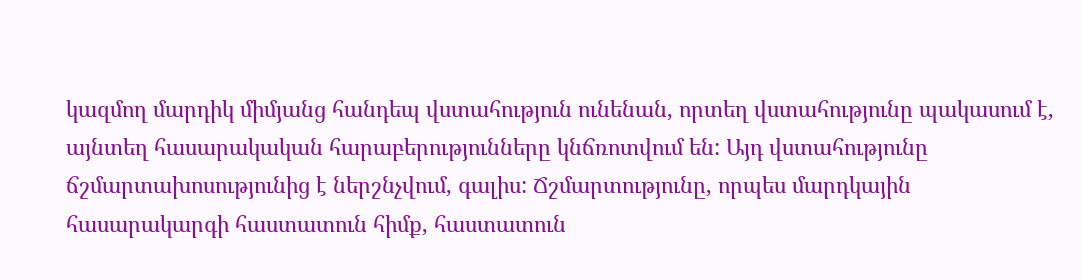կազմող մարդիկ միմյանց հանդեպ վստահություն ունենան, որտեղ վստահությունը պակասում է, այնտեղ հասարակական հարաբերությունները կնճռոտվում են: Այդ վստահությունը ճշմարտախոսությունից է ներշնչվում, գալիս: Ճշմարտությունը, որպես մարդկային հասարակարգի հաստատուն հիմք, հաստատուն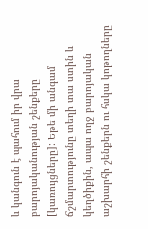և կանգուն է պահում իր վրա բարոյականության շենքերը [կառույցները]: Եթե մի անգամ ճշմարտությունը տեղի տա ստին և կեղծիքին, ապա ողջ բարոյական աշխարհի շենքերն ու հսկա կոթողները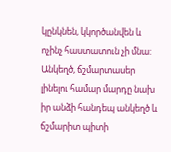կընկնեն, կկործանվեն և ոչինչ հաստատուն չի մնա: Անկեղծ, ճշմարտասեր լինելու համար մարդը նախ իր անձի հանդեպ անկեղծ և ճշմարիտ պիտի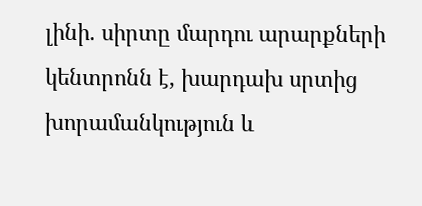լինի. սիրտը մարդու արարքների կենտրոնն է, խարդախ սրտից խորամանկություն և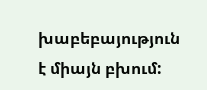խաբեբայություն է միայն բխում: